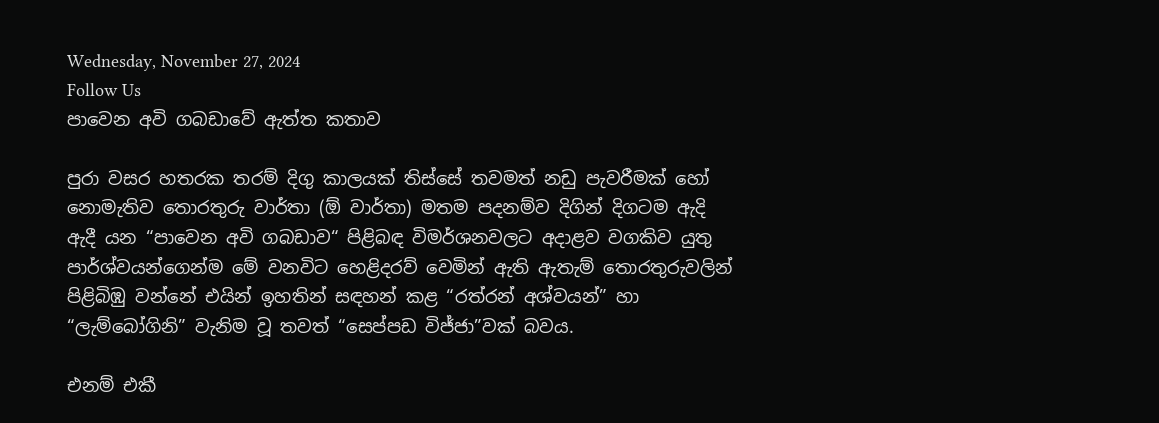Wednesday, November 27, 2024
Follow Us
පාවෙන අවි ගබඩාවේ ඇත්ත කතාව

පුරා වසර හතරක තරම් දිගු කාලයක් තිස්සේ තවමත් නඩු පැවරීමක් හෝ නොමැතිව තොරතුරු වාර්තා (ඕ වාර්තා) මතම පදනම්ව දිගින් දිගටම ඇදි ඇදී යන “පාවෙන අවි ගබඩාව“ පිළිබඳ විමර්ශනවලට අදාළව වගකිව යුතු පාර්ශ්වයන්ගෙන්ම මේ වනවිට හෙළිදරව් වෙමින් ඇති ඇතැම් තොරතුරුවලින් පිළිබිඹු වන්නේ එයින් ඉහතින් සඳහන් කළ “රත්රන් අශ්වයන්” හා “ලැම්බෝගිනි” වැනිම වූ තවත් “සෙප්පඩ විජ්ජා”වක් බවය.

එනම් එකී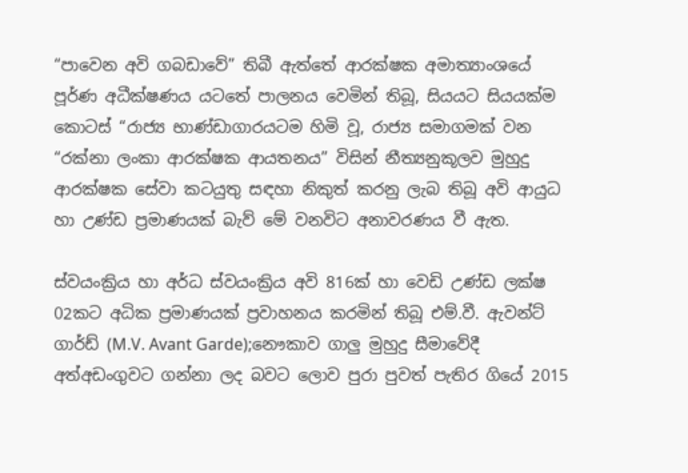“පාවෙන අවි ගබඩාවේ” තිබී ඇත්තේ ආරක්ෂක අමාත්‍යාංශයේ පූර්ණ අධීක්ෂණය යටතේ පාලනය වෙමින් තිබූ, සියයට සියයක්ම කොටස් “රාජ්‍ය භාණ්ඩාගාරයටම හිමි වූ, රාජ්‍ය සමාගමක් වන “රක්නා ලංකා ආරක්ෂක ආයතනය” විසින් නීත්‍යනුකූලව මුහුදු ආරක්ෂක සේවා කටයුතු සඳහා නිකුත් කරනු ලැබ තිබූ අවි ආයුධ හා උණ්ඩ ප්‍රමාණයක් බැව් මේ වනවිට අනාවරණය වී ඇත.

ස්වයංක්‍රිය හා අර්ධ ස්වයංක්‍රිය අවි 816ක් හා වෙඩි උණ්ඩ ලක්ෂ 02කට අධික ප්‍රමාණයක් ප්‍රවාහනය කරමින් තිබූ එම්.වී. ඇවන්ට් ගාර්ඩ් (M.V. Avant Garde);නෞකාව ගාලු මුහුදු සීමාවේදී අත්අඩංගුවට ගන්නා ලද බවට ලොව පුරා පුවත් පැතිර ගියේ 2015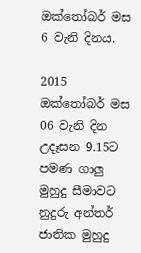ඔක්තෝබර් මස 6 වැනි දිනය.

2015 ඔක්තෝබර් මස 06 වැනි දින උදෑසන 9.15ට පමණ ගාලු මුහුදු සීමාවට නුදුරු අන්තර් ජාතික මුහුදු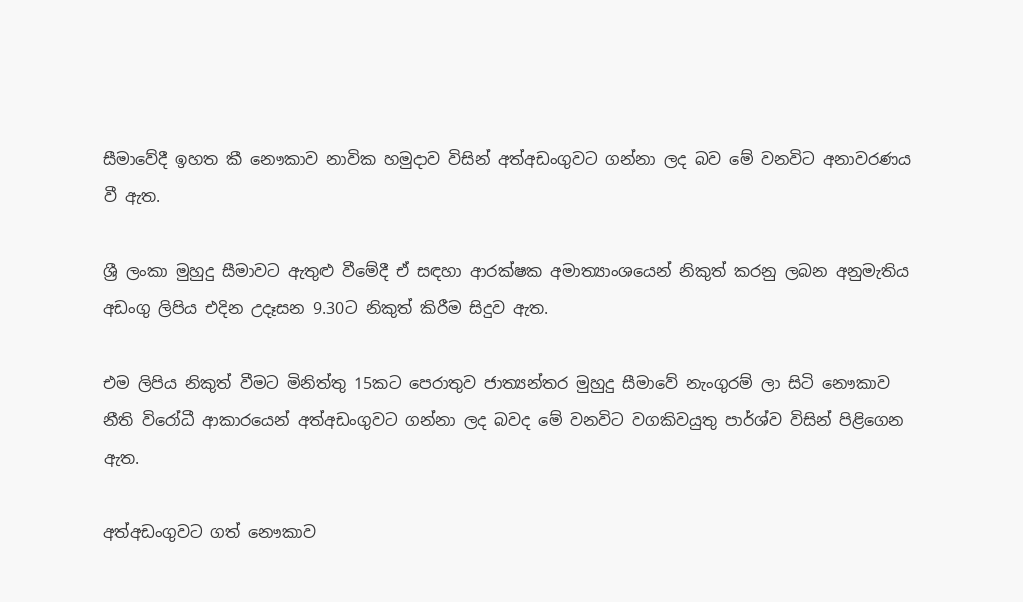සීමාවේදී ඉහත කී නෞකාව නාවික හමුදාව විසින් අත්අඩංගුවට ගන්නා ලද බව මේ වනවිට අනාවරණය වී ඇත.

ශ්‍රී ලංකා මුහුදු සීමාවට ඇතුළු වීමේදී ඒ සඳහා ආරක්ෂක අමාත්‍යාංශයෙන් නිකුත් කරනු ලබන අනුමැතිය අඩංගු ලිපිය එදින උදෑසන 9.30ට නිකුත් කිරීම සිදුව ඇත.

එම ලිපිය නිකුත් වීමට මිනිත්තු 15කට පෙරාතුව ජාත්‍යන්තර මුහුදු සීමාවේ නැංගුරම් ලා සිටි නෞකාව නීති විරෝධී ආකාරයෙන් අත්අඩංගුවට ගන්නා ලද බවද මේ වනවිට වගකිවයුතු පාර්ශ්ව විසින් පිළිගෙන ඇත.

අත්අඩංගුවට ගත් නෞකාව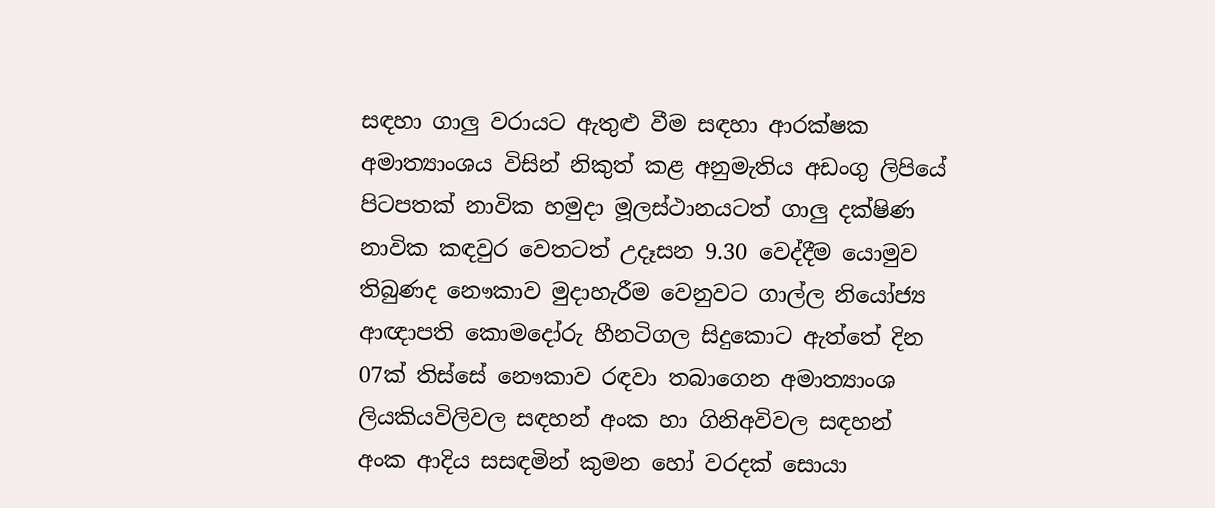සඳහා ගාලු වරායට ඇතුළු වීම සඳහා ආරක්ෂක අමාත්‍යාංශය විසින් නිකුත් කළ අනුමැතිය අඩංගු ලිපියේ පිටපතක් නාවික හමුදා මූලස්ථානයටත් ගාලු දක්ෂිණ නාවික කඳවුර වෙතටත් උදෑසන 9.30 වෙද්දීම යොමුව තිබුණද නෞකාව මුදාහැරීම වෙනුවට ගාල්ල නියෝජ්‍ය ආඥාපති කොමදෝරු හීනටිගල සිදුකොට ඇත්තේ දින 07ක් තිස්සේ නෞකාව රඳවා තබාගෙන අමාත්‍යාංශ ලියකියවිලිවල සඳහන් අංක හා ගිනිඅවිවල සඳහන් අංක ආදිය සසඳමින් කුමන හෝ වරදක් සොයා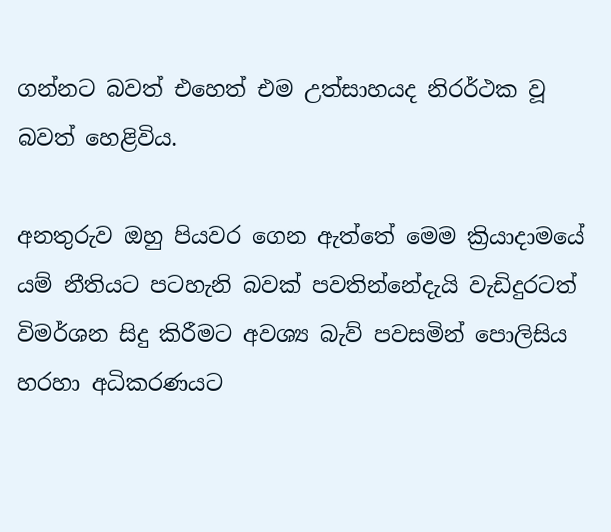ගන්නට බවත් එහෙත් එම උත්සාහයද නිරර්ථක වූ බවත් හෙළිවිය.

අනතුරුව ඔහු පියවර ගෙන ඇත්තේ මෙම ක්‍රියාදාමයේ යම් නීතියට පටහැනි බවක් පවතින්නේදැයි වැඩිදුරටත් විමර්ශන සිදු කිරීමට අවශ්‍ය බැව් පවසමින් පොලිසිය හරහා අධිකරණයට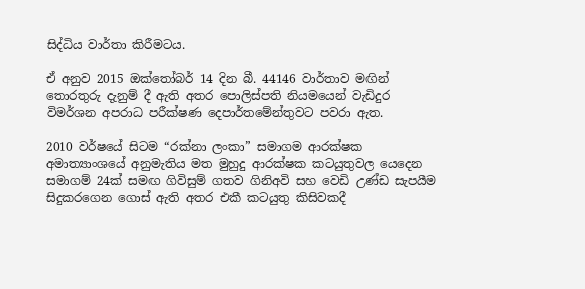සිද්ධිය වාර්තා කිරීමටය.

ඒ අනුව 2015 ඔක්තෝබර් 14 දින බී. 44146 වාර්තාව මඟින් තොරතුරු දැනුම් දී ඇති අතර පොලිස්පති නියමයෙන් වැඩිදුර විමර්ශන අපරාධ පරීක්ෂණ දෙපාර්තමේන්තුවට පවරා ඇත.

2010 වර්ෂයේ සිටම “රක්නා ලංකා” සමාගම ආරක්ෂක අමාත්‍යාංශයේ අනුමැතිය මත මුහුදු ආරක්ෂක කටයුතුවල යෙදෙන සමාගම් 24ක් සමඟ ගිවිසුම් ගතව ගිනිඅවි සහ වෙඩි උණ්ඩ සැපයීම සිදුකරගෙන ගොස් ඇති අතර එකී කටයුතු කිසිවකදී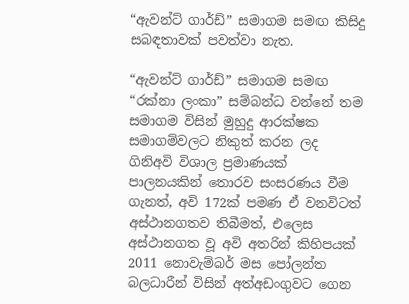“ඇවන්ට් ගාර්ඩ්” සමාගම සමඟ කිසිදු සබඳතාවක් පවත්වා නැත.

“ඇවන්ට් ගාර්ඩ්” සමාගම සමඟ “රක්නා ලංකා” සම්බන්ධ වන්නේ තම සමාගම විසින් මුහුදු ආරක්ෂක සමාගම්වලට නිකුත් කරන ලද ගිනිඅවි විශාල ප්‍රමාණයක් පාලනයකින් තොරව සංසරණය වීම ගැනත්, අවි 172ක් පමණ ඒ වනවිටත් අස්ථානගතව තිබීමත්, එලෙස අස්ථානගත වූ අවි අතරින් කිහිපයක් 2011 නොවැම්බර් මස පෝලන්ත බලධාරීන් විසින් අත්අඩංගුවට ගෙන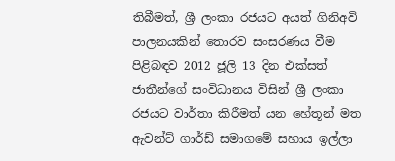තිබීමත්, ශ්‍රී ලංකා රජයට අයත් ගිනිඅවි පාලනයකින් තොරව සංසරණය වීම පිළිබඳව 2012 ජූලි 13 දින එක්සත් ජාතීන්ගේ සංවිධානය විසින් ශ්‍රී ලංකා රජයට වාර්තා කිරීමත් යන හේතූන් මත ඇවන්ට් ගාර්ඩ් සමාගමේ සහාය ඉල්ලා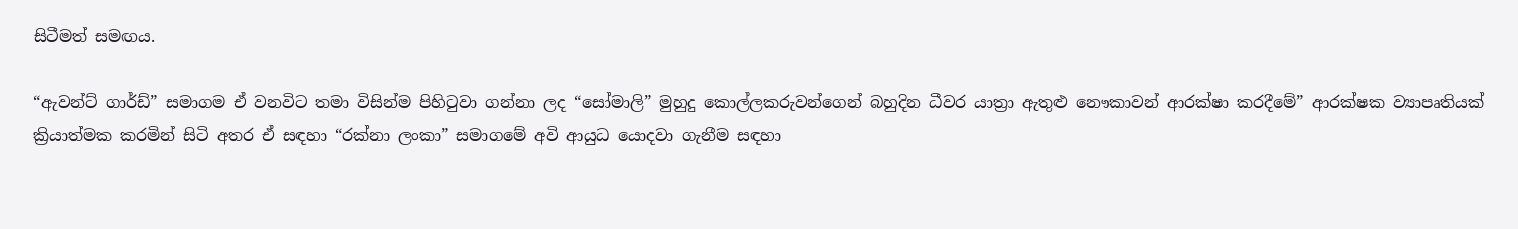සිටීමත් සමඟය.

“ඇවන්ට් ගාර්ඩ්” සමාගම ඒ වනවිට තමා විසින්ම පිහිටුවා ගන්නා ලද “සෝමාලි” මුහුදු කොල්ලකරුවන්ගෙන් බහුදින ධීවර යාත්‍රා ඇතුළු නෞකාවන් ආරක්ෂා කරදීමේ” ආරක්ෂක ව්‍යාපෘතියක් ක්‍රියාත්මක කරමින් සිටි අතර ඒ සඳහා “රක්නා ලංකා” සමාගමේ අවි ආයුධ යොදවා ගැනීම සඳහා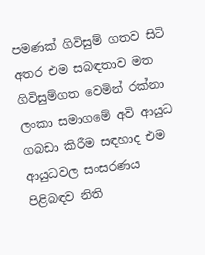පමණක් ගිවිසුම් ගතව සිටි අතර එම සබඳතාව මත ගිවිසුම්ගත වෙමින් රක්නා ලංකා සමාගමේ අවි ආයුධ ගබඩා කිරීම සඳහාද එම ආයුධවල සංසරණය පිළිබඳව නිති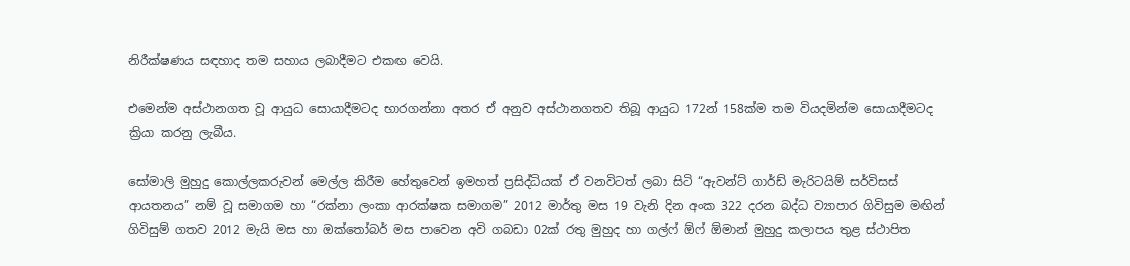නිරීක්ෂණය සඳහාද තම සහාය ලබාදීමට එකඟ වෙයි.

එමෙන්ම අස්ථානගත වූ ආයුධ සොයාදීමටද භාරගන්නා අතර ඒ අනුව අස්ථානගතව තිබූ ආයුධ 172න් 158ක්ම තම වියදමින්ම සොයාදීමටද ක්‍රියා කරනු ලැබීය.

සෝමාලි මුහුදු කොල්ලකරුවන් මෙල්ල කිරීම හේතුවෙන් ඉමහත් ප්‍රසිද්ධියක් ඒ වනවිටත් ලබා සිටි “ඇවන්ට් ගාර්ඩ් මැරිටයිම් සර්විසස් ආයතනය” නම් වූ සමාගම හා “රක්නා ලංකා ආරක්ෂක සමාගම” 2012 මාර්තු මස 19 වැනි දින අංක 322 දරන බද්ධ ව්‍යාපාර ගිවිසුම මඟින් ගිවිසුම් ගතව 2012 මැයි මස හා ඔක්තෝබර් මස පාවෙන අවි ගබඩා 02ක් රතු මුහුද හා ගල්ෆ් ඕෆ් ඕමාන් මුහුදු කලාපය තුළ ස්ථාපිත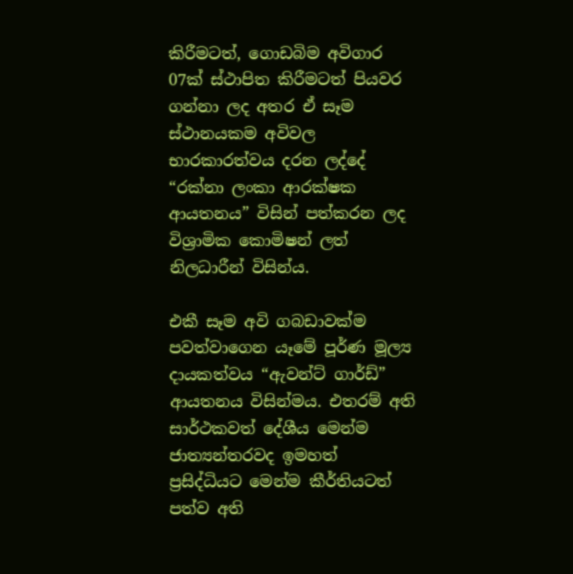කිරීමටත්, ගොඩබිම අවිගාර 07ක් ස්ථාපිත කිරීමටත් පියවර ගන්නා ලද අතර ඒ සෑම ස්ථානයකම අවිවල භාරකාරත්වය දරන ලද්දේ “රක්නා ලංකා ආරක්ෂක ආයතනය” විසින් පත්කරන ලද විශ්‍රාමික කොමිෂන් ලත් නිලධාරීන් විසින්ය.

එකී සෑම අවි ගබඩාවක්ම පවත්වාගෙන යෑමේ පූර්ණ මූල්‍ය දායකත්වය “ඇවන්ට් ගාර්ඩ්” ආයතනය විසින්මය. එතරම් අති සාර්ථකවත් දේශීය මෙන්ම ජාත්‍යන්තරවද ඉමහත් ප්‍රසිද්ධියට මෙන්ම කීර්තියටත් පත්ව අති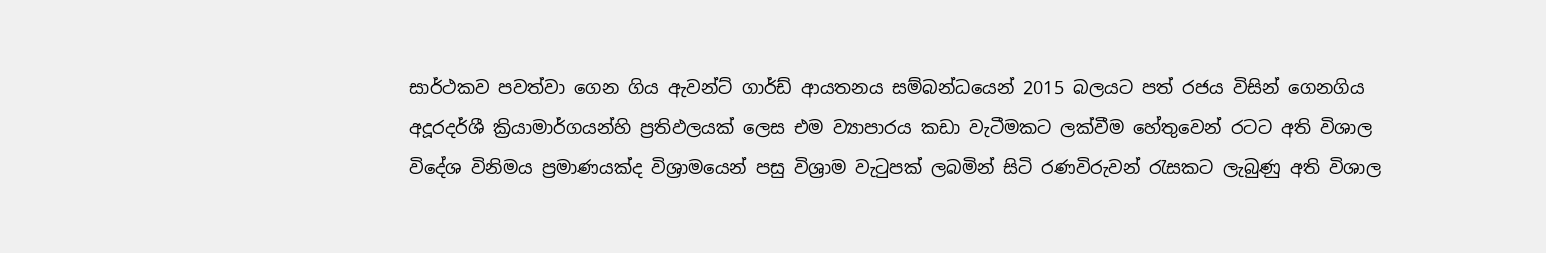සාර්ථකව පවත්වා ගෙන ගිය ඇවන්ට් ගාර්ඩ් ආයතනය සම්බන්ධයෙන් 2015 බලයට පත් රජය විසින් ගෙනගිය අදූරදර්ශී ක්‍රියාමාර්ගයන්හි ප්‍රතිඵලයක් ලෙස එම ව්‍යාපාරය කඩා වැටීමකට ලක්වීම හේතුවෙන් රටට අති විශාල විදේශ විනිමය ප්‍රමාණයක්ද විශ්‍රාමයෙන් පසු විශ්‍රාම වැටුපක් ලබමින් සිටි රණවිරුවන් රැසකට ලැබුණු අති විශාල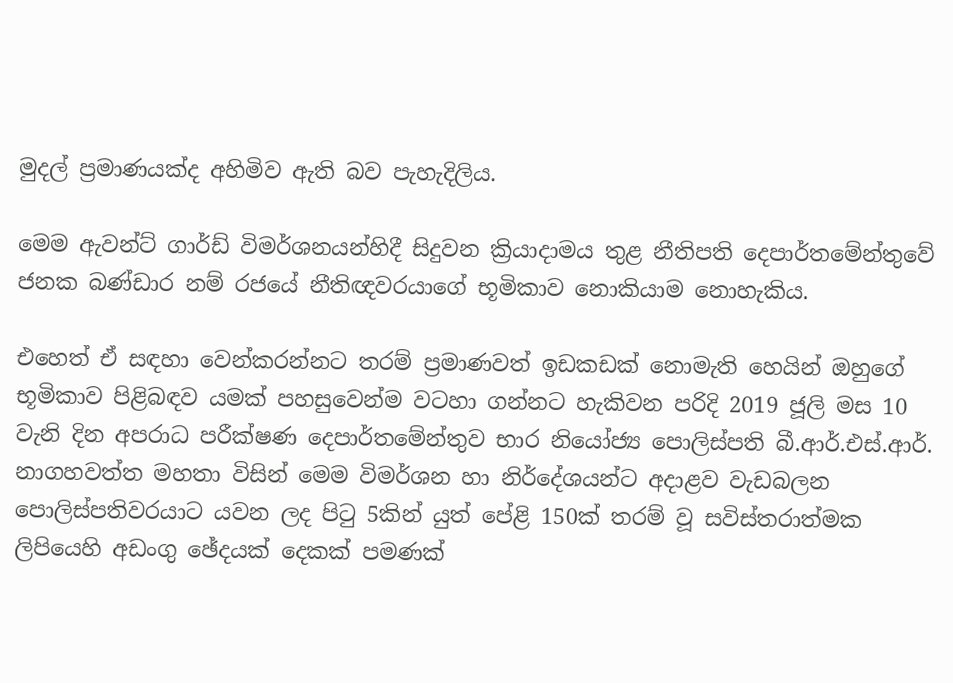මුදල් ප්‍රමාණයක්ද අහිමිව ඇති බව පැහැදිලිය.

මෙම ඇවන්ට් ගාර්ඩ් විමර්ශනයන්හිදී සිදුවන ක්‍රියාදාමය තුළ නීතිපති දෙපාර්තමේන්තුවේ ජනක බණ්ඩාර නම් රජයේ නීතිඥවරයාගේ භූමිකාව නොකියාම නොහැකිය.

එහෙත් ඒ සඳහා වෙන්කරන්නට තරම් ප්‍රමාණවත් ඉඩකඩක් නොමැති හෙයින් ඔහුගේ භූමිකාව පිළිබඳව යමක් පහසුවෙන්ම වටහා ගන්නට හැකිවන පරිදි 2019 ජූලි මස 10 වැනි දින අපරාධ පරීක්ෂණ දෙපාර්තමේන්තුව භාර නියෝජ්‍ය පොලිස්පති බී.ආර්.එස්.ආර්. නාගහවත්ත මහතා විසින් මෙම විමර්ශන හා නිර්දේශයන්ට අදාළව වැඩබලන පොලිස්පතිවරයාට යවන ලද පිටු 5කින් යුත් පේළි 150ක් තරම් වූ සවිස්තරාත්මක ලිපියෙහි අඩංගු ඡේදයක් දෙකක් පමණක්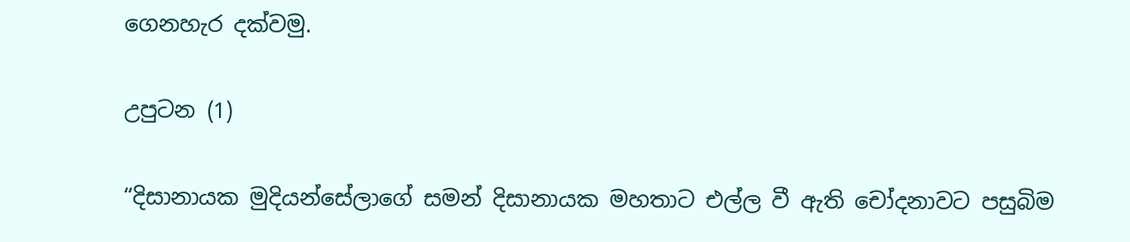ගෙනහැර දක්වමු.

උපුටන (1)

“දිසානායක මුදියන්සේලාගේ සමන් දිසානායක මහතාට එල්ල වී ඇති චෝදනාවට පසුබිම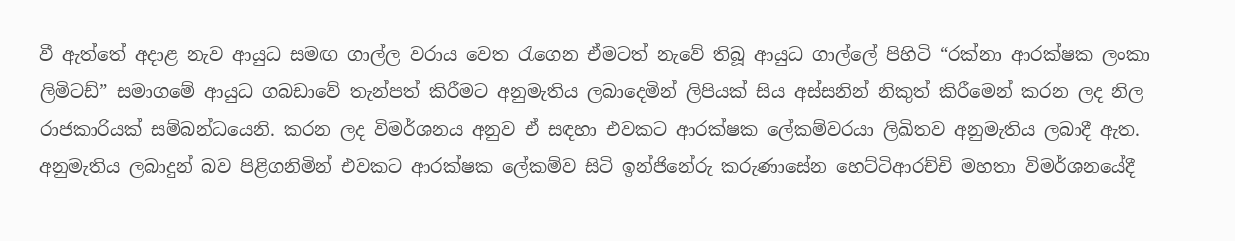වී ඇත්තේ අදාළ නැව ආයුධ සමඟ ගාල්ල වරාය වෙත රැගෙන ඒමටත් නැවේ තිබූ ආයුධ ගාල්ලේ පිහිටි “රක්නා ආරක්ෂක ලංකා ලිමිටඩ්” සමාගමේ ආයුධ ගබඩාවේ තැන්පත් කිරීමට අනුමැතිය ලබාදෙමින් ලිපියක් සිය අස්සනින් නිකුත් කිරීමෙන් කරන ලද නිල රාජකාරියක් සම්බන්ධයෙනි. කරන ලද විමර්ශනය අනුව ඒ සඳහා එවකට ආරක්ෂක ලේකම්වරයා ලිඛිතව අනුමැතිය ලබාදී ඇත. අනුමැතිය ලබාදුන් බව පිළිගනිමින් එවකට ආරක්ෂක ලේකම්ව සිටි ඉන්ජිනේරු කරුණාසේන හෙට්ටිආරච්චි මහතා විමර්ශනයේදී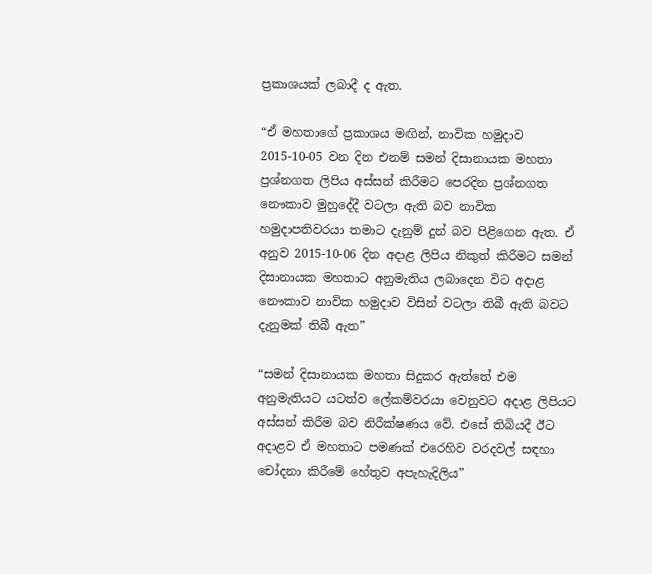ප්‍රකාශයක් ලබාදී ද ඇත.

“ඒ මහතාගේ ප්‍රකාශය මඟින්, නාවික හමුදාව 2015-10-05 වන දින එනම් සමන් දිසානායක මහතා ප්‍රශ්නගත ලිපිය අස්සන් කිරීමට පෙරදින ප්‍රශ්නගත නෞකාව මුහුදේදී වටලා ඇති බව නාවික හමුදාපතිවරයා තමාට දැනුම් දුන් බව පිළිගෙන ඇත. ඒ අනුව 2015-10-06 දින අදාළ ලිපිය නිකුත් කිරීමට සමන් දිසානායක මහතාට අනුමැතිය ලබාදෙන විට අදාළ නෞකාව නාවික හමුදාව විසින් වටලා තිබී ඇති බවට දැනුමක් තිබී ඇත”

“සමන් දිසානායක මහතා සිදුකර ඇත්තේ එම අනුමැතියට යටත්ව ලේකම්වරයා වෙනුවට අදාළ ලිපියට අස්සන් කිරීම බව නිරීක්ෂණය වේ. එසේ තිබියදී ඊට අදාළව ඒ මහතාට පමණක් එරෙහිව වරදවල් සඳහා චෝදනා කිරීමේ හේතුව අපැහැදිලිය”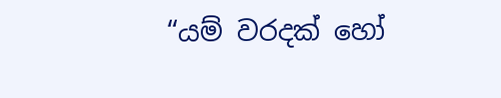“යම් වරදක් හෝ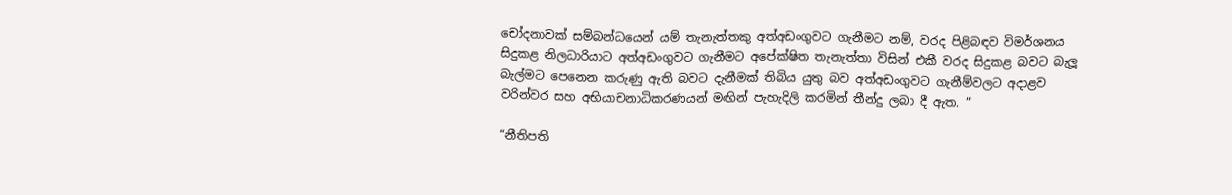චෝදනාවක් සම්බන්ධයෙන් යම් තැනැත්තකු අත්අඩංගුවට ගැනීමට නම්, වරද පිළිබඳව විමර්ශනය සිදුකළ නිලධාරියාට අත්අඩංගුවට ගැනීමට අපේක්ෂිත තැනැත්තා විසින් එකී වරද සිදුකළ බවට බැලූ බැල්මට පෙනෙන කරුණු ඇති බවට දැනීමක් තිබිය යුතු බව අත්අඩංගුවට ගැනීම්වලට අදාළව වරින්වර සහ අභියාචනාධිකරණයන් මඟින් පැහැදිලි කරමින් තීන්දු ලබා දී ඇත. “

“නීතිපති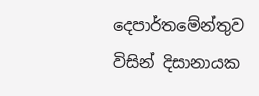දෙපාර්තමේන්තුව විසින් දිසානායක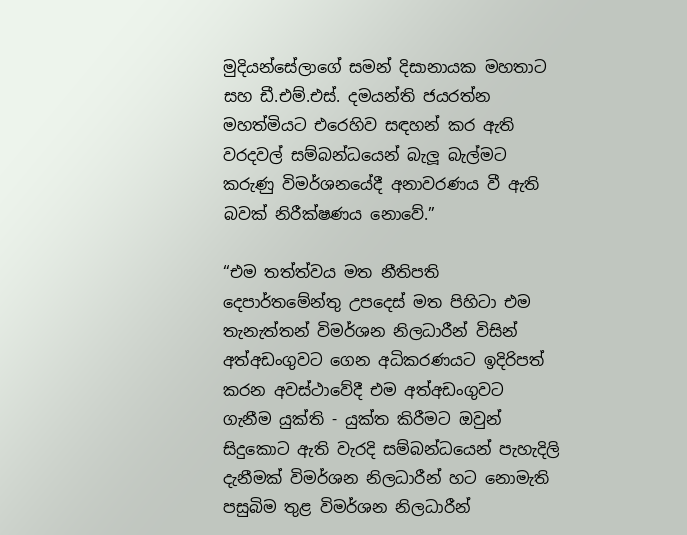මුදියන්සේලාගේ සමන් දිසානායක මහතාට සහ ඩී.එම්.එස්. දමයන්ති ජයරත්න මහත්මියට එරෙහිව සඳහන් කර ඇති වරදවල් සම්බන්ධයෙන් බැලූ බැල්මට කරුණු විමර්ශනයේදී අනාවරණය වී ඇති බවක් නිරීක්ෂණය නොවේ.”

“එම තත්ත්වය මත නීතිපති දෙපාර්තමේන්තු උපදෙස් මත පිහිටා එම තැනැත්තන් විමර්ශන නිලධාරීන් විසින් අත්අඩංගුවට ගෙන අධිකරණයට ඉදිරිපත් කරන අවස්ථාවේදී එම අත්අඩංගුවට ගැනීම යුක්ති - යුක්ත කිරීමට ඔවුන් සිදුකොට ඇති වැරදි සම්බන්ධයෙන් පැහැදිලි දැනීමක් විමර්ශන නිලධාරීන් හට නොමැති පසුබිම තුළ විමර්ශන නිලධාරීන්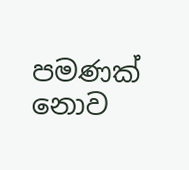පමණක් නොව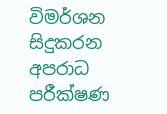විමර්ශන සිදුකරන අපරාධ පරීක්ෂණ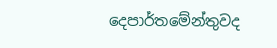දෙපාර්තමේන්තුවද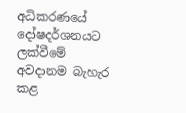අධිකරණයේ දෝෂදර්ශනයට ලක්වීමේ අවදානම බැහැර කළ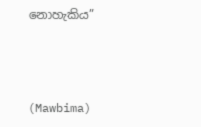නොහැකිය”



(Mawbima)